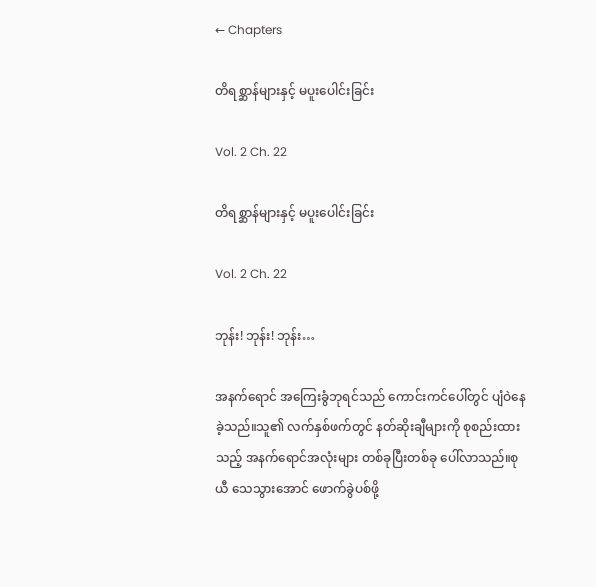← Chapters

တိရစ္ဆာန်များနှင့် မပူးပေါင်းခြင်း

Vol. 2 Ch. 22

တိရစ္ဆာန်များနှင့် မပူးပေါင်းခြင်း

Vol. 2 Ch. 22

ဘုန်း! ဘုန်း! ဘုန်း…

အနက်ရောင် အကြေးခွံဘုရင်သည် ကောင်းကင်ပေါ်တွင် ပျံဝဲနေခဲ့သည်။သူ၏ လက်နှစ်ဖက်တွင် နတ်ဆိုးချီများကို စုစည်းထားသည့် အနက်ရောင်အလုံးများ တစ်ခုပြီးတစ်ခု ပေါ်လာသည်။စုယီ သေသွားအောင် ဖောက်ခွဲပစ်ဖို့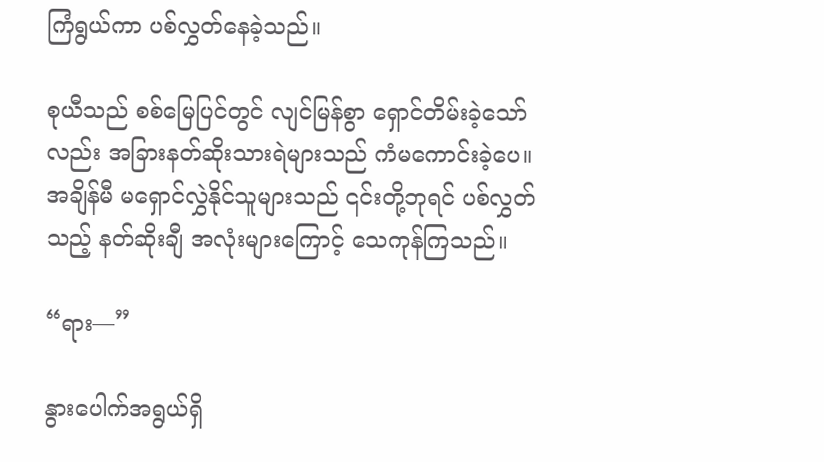ကြံရွယ်ကာ ပစ်လွှတ်နေခဲ့သည်။

စုယီသည် စစ်မြေပြင်တွင် လျင်မြန်စွာ ရှောင်တိမ်းခဲ့သော်လည်း အခြားနတ်ဆိုးသားရဲများသည် ကံမကောင်းခဲ့ပေ။ အချိန်မီ မရှောင်လွှဲနိုင်သူများသည် ၎င်းတို့ဘုရင် ပစ်လွှတ်သည့် နတ်ဆိုးချီ အလုံးများကြောင့် သေကုန်ကြသည်။

“ရား—”

နွားပေါက်အရွယ်ရှိ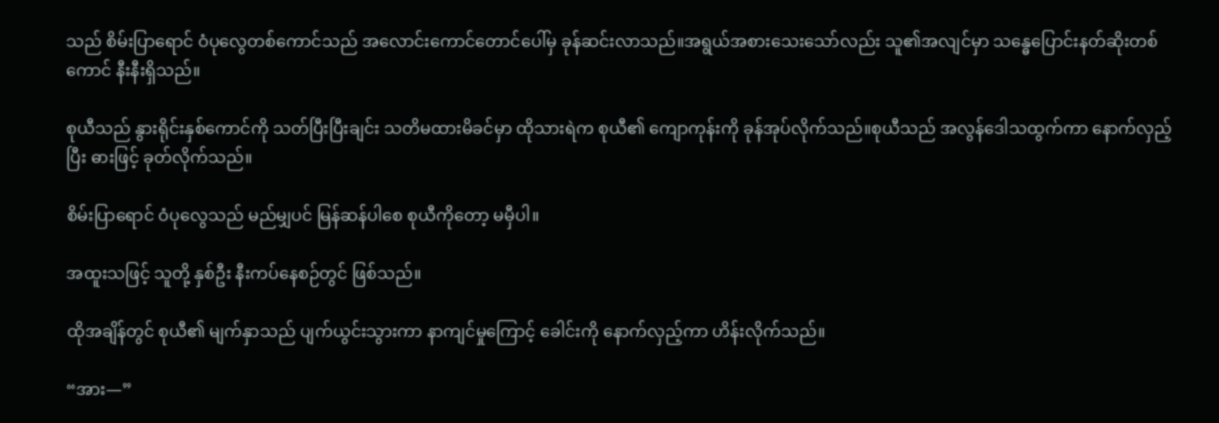သည် စိမ်းပြာရောင် ဝံပုလွေတစ်ကောင်သည် အလောင်းကောင်တောင်ပေါ်မှ ခုန်ဆင်းလာသည်။အရွယ်အစားသေးသော်လည်း သူ၏အလျင်မှာ သန္ဓေပြောင်းနတ်ဆိုးတစ်ကောင် နီးနီးရှိသည်။

စုယီသည် နွားရိုင်းနှစ်ကောင်ကို သတ်ပြီးပြီးချင်း သတိမထားမိခင်မှာ ထိုသားရဲက စုယီ၏ ကျောကုန်းကို ခုန်အုပ်လိုက်သည်။စုယီသည် အလွန်ဒေါသထွက်ကာ နောက်လှည့်ပြီး ဓားဖြင့် ခုတ်လိုက်သည်။

စိမ်းပြာရောင် ဝံပုလွေသည် မည်မျှပင် မြန်ဆန်ပါစေ စုယီကိုတော့ မမှီပါ။

အထူးသဖြင့် သူတို့ နှစ်ဦး နီးကပ်နေစဉ်တွင် ဖြစ်သည်။

ထိုအချိန်တွင် စုယီ၏ မျက်နှာသည် ပျက်ယွင်းသွားကာ နာကျင်မှုကြောင့် ခေါင်းကို နောက်လှည့်ကာ ဟိန်းလိုက်သည်။

“အား—”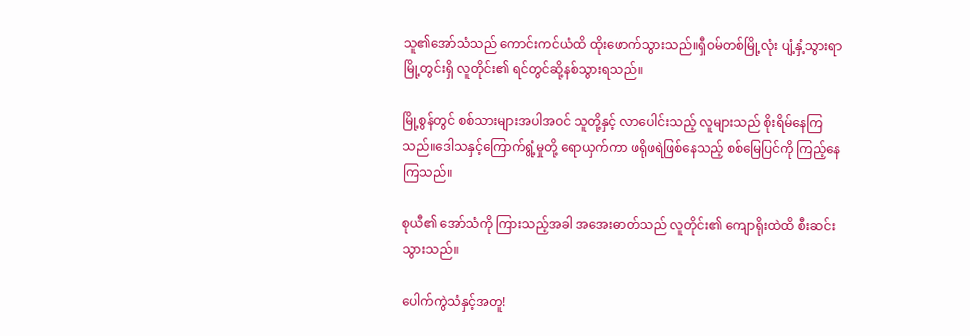သူ၏အော်သံသည် ကောင်းကင်ယံထိ ထိုးဖောက်သွားသည်။ရှီဝမ်တစ်မြို့လုံး ပျံ့နှံ့သွားရာ မြို့တွင်းရှိ လူတိုင်း၏ ရင်တွင်ဆို့နစ်သွားရသည်။

မြို့စွန်တွင် စစ်သားများအပါအဝင် သူတို့နှင့် လာပေါင်းသည့် လူများသည် စိုးရိမ်နေကြသည်။ဒေါသနှင့်ကြောက်ရွံ့မှုတို့ ရောယှက်ကာ ဖရိုဖရဲဖြစ်နေသည့် စစ်မြေပြင်ကို ကြည့်နေကြသည်။

စုယီ၏ အော်သံကို ကြားသည့်အခါ အအေးဓာတ်သည် လူတိုင်း၏ ကျောရိုးထဲထိ စီးဆင်းသွားသည်။

ပေါက်ကွဲသံနှင့်အတူ!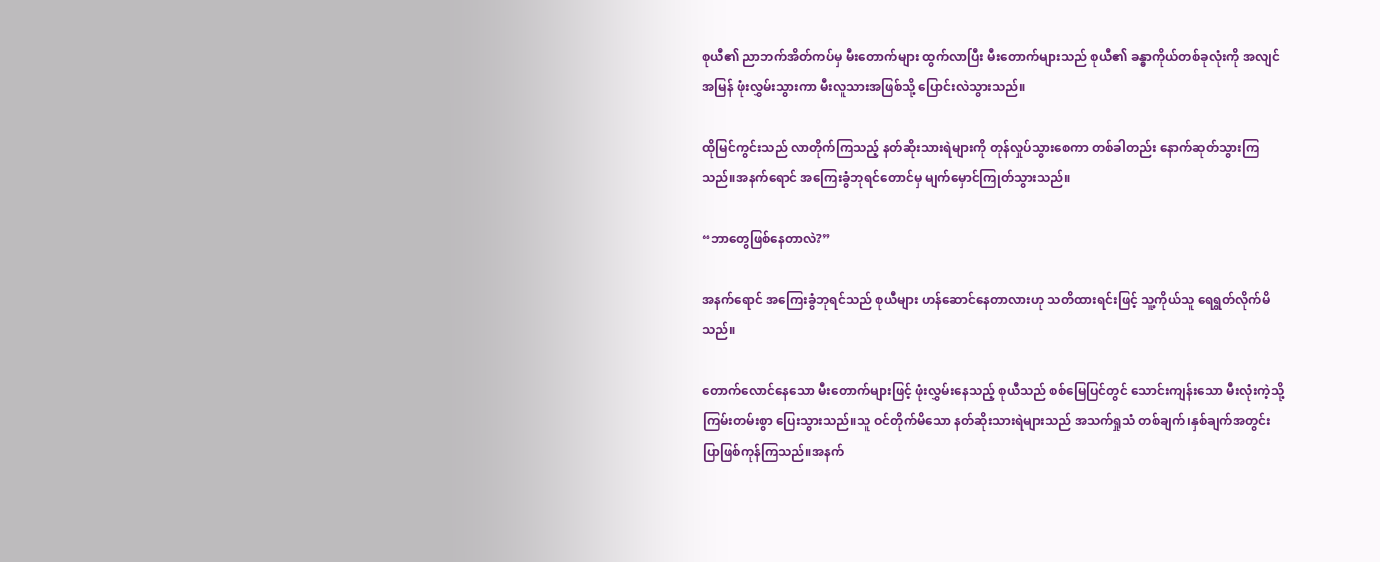စုယီ၏ ညာဘက်အိတ်ကပ်မှ မီးတောက်များ ထွက်လာပြီး မီးတောက်များသည် စုယီ၏ ခန္ဓာကိုယ်တစ်ခုလုံးကို အလျင်အမြန် ဖုံးလွှမ်းသွားကာ မီးလူသားအဖြစ်သို့ ပြောင်းလဲသွားသည်။

ထိုမြင်ကွင်းသည် လာတိုက်ကြသည့် နတ်ဆိုးသားရဲများကို တုန်လှုပ်သွားစေကာ တစ်ခါတည်း နောက်ဆုတ်သွားကြသည်။အနက်ရောင် အကြေးခွံဘုရင်တောင်မှ မျက်မှောင်ကြုတ်သွားသည်။

“ဘာတွေဖြစ်နေတာလဲ?”

အနက်ရောင် အကြေးခွံဘုရင်သည် စုယီများ ဟန်ဆောင်နေတာလားဟု သတိထားရင်းဖြင့် သူ့ကိုယ်သူ ရေရွတ်လိုက်မိသည်။

တောက်လောင်နေသော မီးတောက်များဖြင့် ဖုံးလွှမ်းနေသည့် စုယီသည် စစ်မြေပြင်တွင် သောင်းကျန်းသော မီးလုံးကဲ့သို့ ကြမ်းတမ်းစွာ ပြေးသွားသည်။သူ ဝင်တိုက်မိသော နတ်ဆိုးသားရဲများသည် အသက်ရှုသံ တစ်ချက်၊နှစ်ချက်အတွင်း ပြာဖြစ်ကုန်ကြသည်။အနက်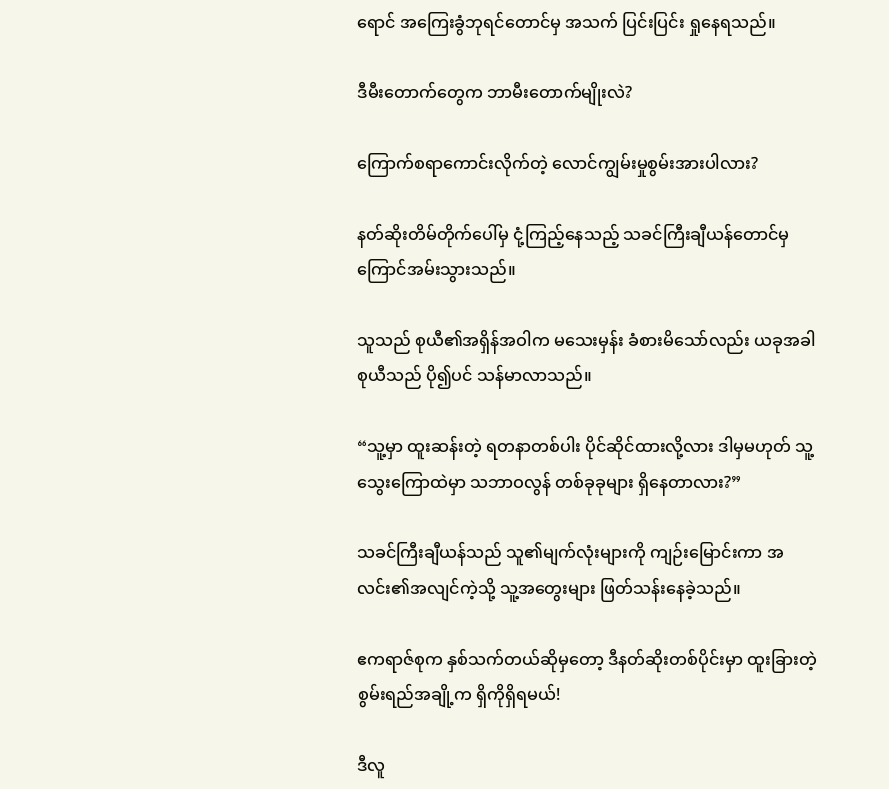ရောင် အကြေးခွံဘုရင်တောင်မှ အသက် ပြင်းပြင်း ရှုနေရသည်။

ဒီမီးတောက်‌တွေက ဘာမီးတောက်မျိုးလဲ?

ကြောက်စရာကောင်းလိုက်တဲ့ လောင်ကျွမ်းမှုစွမ်းအားပါလား?

နတ်ဆိုးတိမ်တိုက်ပေါ်မှ ငုံ့ကြည့်နေသည့် သခင်ကြီးချီယန်တောင်မှ ကြောင်အမ်းသွားသည်။

သူသည် စုယီ၏အရှိန်အဝါက မသေးမှန်း ခံစားမိသော်လည်း ယခုအခါ စုယီသည် ပို၍ပင် သန်မာလာသည်။

“သူ့မှာ ထူးဆန်းတဲ့ ရတနာတစ်ပါး ပိုင်ဆိုင်ထားလို့လား ဒါမှမဟုတ် သူ့သွေးကြောထဲမှာ သဘာဝလွန် တစ်ခုခုများ ရှိနေတာလား?”

သခင်ကြီးချီယန်သည် သူ၏မျက်လုံးများကို ကျဉ်းမြောင်းကာ အလင်း၏အလျင်ကဲ့သို့ သူ့အတွေးများ ဖြတ်သန်းနေခဲ့သည်။

ဧကရာဇ်စုက နှစ်သက်တယ်ဆိုမှတော့ ဒီနတ်ဆိုးတစ်ပိုင်းမှာ ထူးခြားတဲ့စွမ်းရည်အချို့က ရှိကိုရှိရမယ်!

ဒီလူ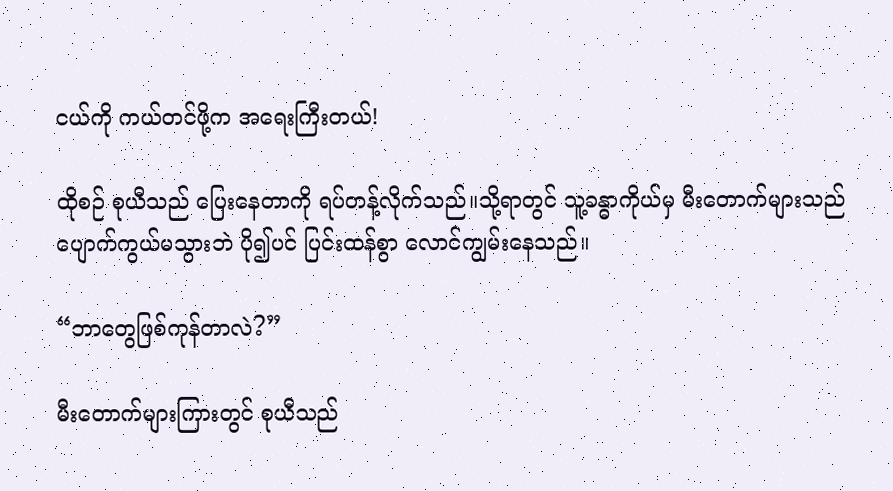ငယ်ကို ကယ်တင်ဖို့က အရေးကြီးတယ်!

ထိုစဉ် စုယီသည် ပြေးနေတာကို ရပ်တန့်လိုက်သည်။သို့ရာတွင် သူ့ခန္ဓာကိုယ်မှ မီးတောက်များသည် ပျောက်ကွယ်မသွားဘဲ ပို၍ပင် ပြင်းထန်စွာ လောင်ကျွမ်းနေသည်။

“ဘာတွေဖြစ်ကုန်တာလဲ?”

မီးတောက်များကြားတွင် စုယီသည်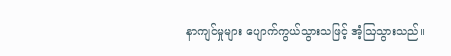နာကျင်မှုများ ပျောက်ကွယ်သွားသဖြင့် အံ့ဩသွားသည်။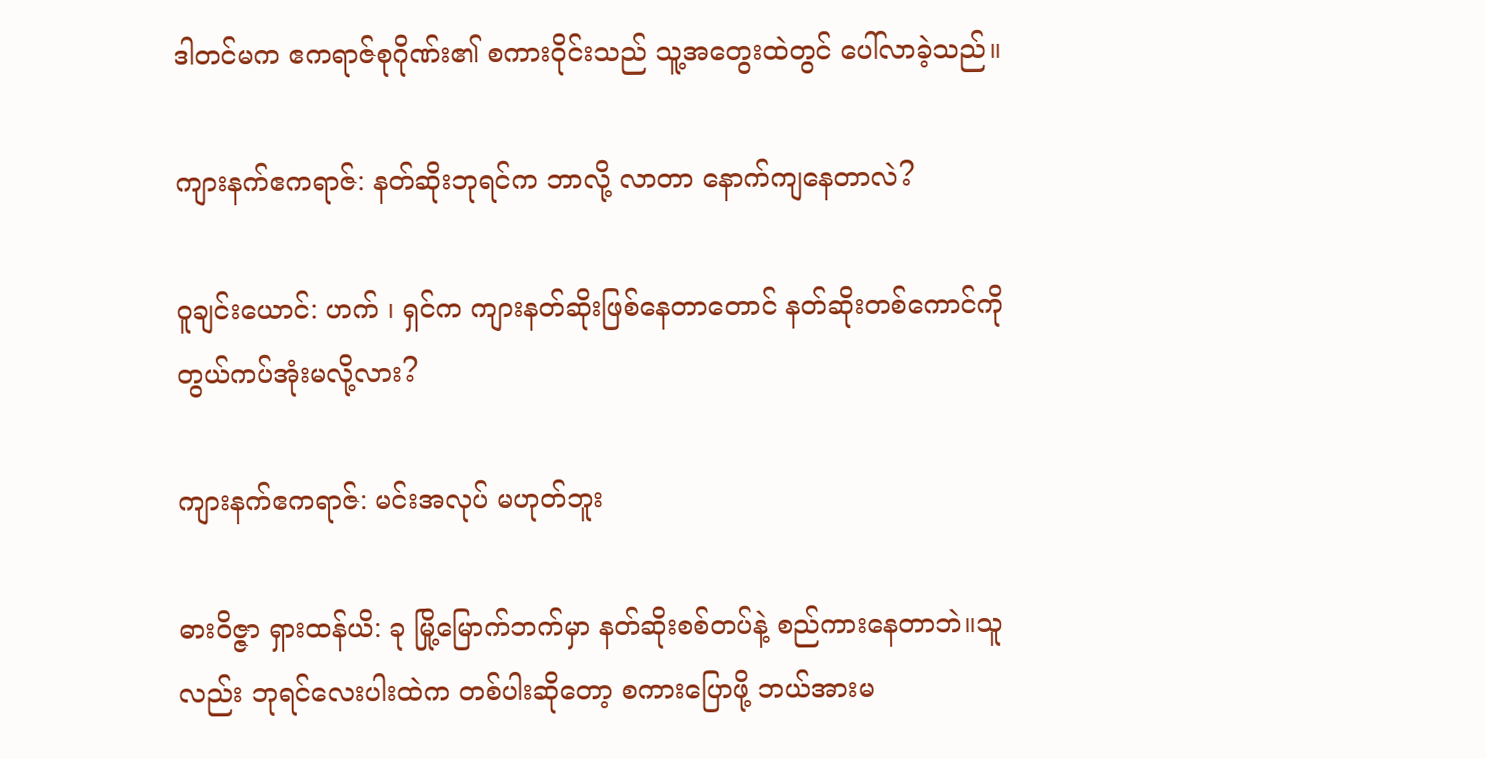ဒါတင်မက ဧကရာဇ်စုဂိုဏ်း၏ စကားဝိုင်းသည် ‌သူ့အတွေးထဲတွင် ပေါ်လာခဲ့သည်။

ကျားနက်ဧကရာဇ်: နတ်ဆိုးဘုရင်က ဘာလို့ လာတာ နောက်ကျနေတာလဲ?

ဝူချင်းယောင်: ဟက် ၊ ရှင်က ကျားနတ်ဆိုးဖြစ်နေတာတောင် နတ်ဆိုးတစ်ကောင်ကို တွယ်ကပ်အုံးမလို့လား?

ကျားနက်ဧကရာဇ်: မင်းအလုပ် မဟုတ်ဘူး

ဓားဝိဇ္ဇာ ရှားထန်ယိ: ခု မြို့မြောက်ဘက်မှာ နတ်ဆိုးစစ်တပ်နဲ့ စည်ကားနေတာဘဲ။သူလည်း ဘုရင်လေးပါးထဲက တစ်ပါးဆိုတော့ စကားပြောဖို့ ဘယ်အားမ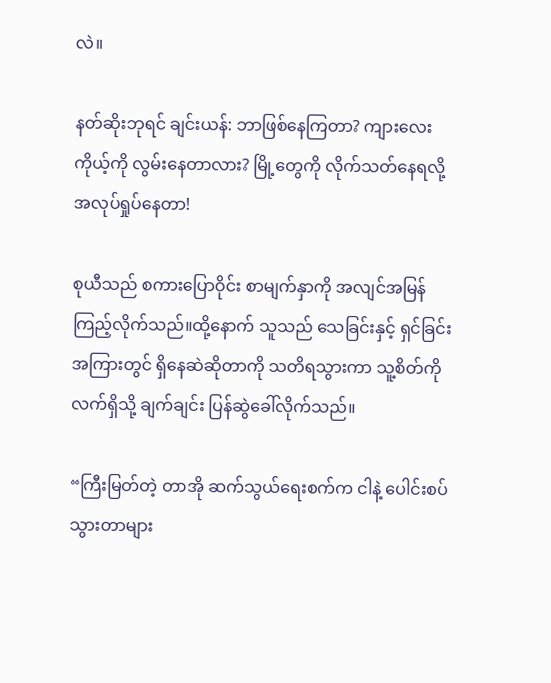လဲ။

နတ်ဆိုးဘုရင် ချင်းယန်: ဘာဖြစ်နေကြတာ? ကျားလေး ကိုယ့်ကို လွမ်းနေတာလား? မြို့တွေကို လိုက်‌သတ်နေရလို့ အလုပ်ရှုပ်နေတာ!

စုယီသည် စကားပြောဝိုင်း စာမျက်နှာကို အလျင်အမြန် ကြည့်လိုက်သည်။ထို့နောက် သူသည် သေခြင်းနှင့် ရှင်ခြင်းအကြားတွင် ရှိနေဆဲဆိုတာကို သတိရသွားကာ သူ့စိတ်ကို လက်ရှိသို့ ချက်ချင်း ပြန်ဆွဲခေါ်လိုက်သည်။

“ကြီးမြတ်တဲ့ တာအို ဆက်သွယ်ရေးစက်က ငါနဲ့ ပေါင်းစပ်သွားတာများ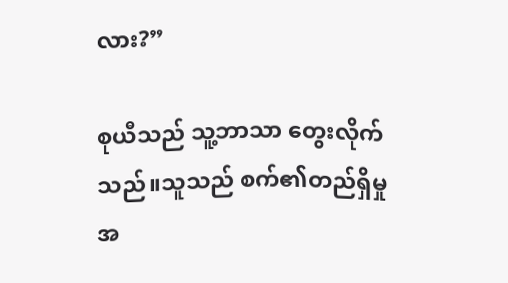လား?”

စုယီသည် သူ့ဘာသာ တွေးလိုက်သည်။သူသည် စက်၏တည်ရှိမှုအ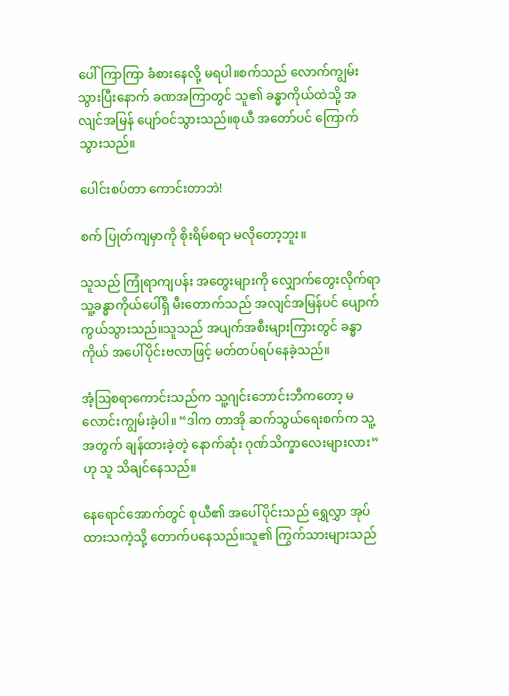ပေါ် ကြာကြာ ခံစားနေလို့ မရပါ။စက်သည် လောက်ကျွမ်းသွားပြီးနောက် ခဏအကြာတွင် သူ၏ ခန္ဓာကိုယ်ထဲသို့ အလျင်အမြန် ပျော်ဝင်သွားသည်။စုယီ အတော်ပင် ကြောက်သွားသည်။

ပေါင်းစပ်တာ ကောင်းတာဘဲ!

စက် ပြုတ်ကျမှာကို စိုးရိမ်စရာ မလိုတော့ဘူး။

သူသည် ကြုံရာကျပန်း အတွေးများကို လျှောက်တွေးလိုက်ရာ သူ့ခန္ဓာကိုယ်ပေါ်ရှိ မီးတောက်သည် အလျင်အမြန်ပင် ပျောက်ကွယ်သွားသည်။သူသည် အပျက်အစီးများကြားတွင် ခန္ဓာကိုယ် အပေါ်ပိုင်းဗလာဖြင့် မတ်တပ်ရပ်နေခဲ့သည်။

အံ့ဩစရာကောင်းသည်က သူ့ဂျင်းဘောင်းဘီကတော့ မလောင်းကျွမ်းခဲ့ပါ။ “ဒါက တာအို ဆက်သွယ်ရေးစက်က သူ့အတွက် ချန်ထားခဲ့တဲ့ နောက်ဆုံး ဂုဏ်သိက္ခာလေးများလား”ဟု သူ သိချင်နေသည်။

နေရောင်အောက်တွင် စုယီ၏ အပေါ်ပိုင်းသည် ရွှေလွှာ အုပ်ထားသကဲ့သို့ တောက်ပနေသည်။သူ၏‌ ကြွက်သားများသည်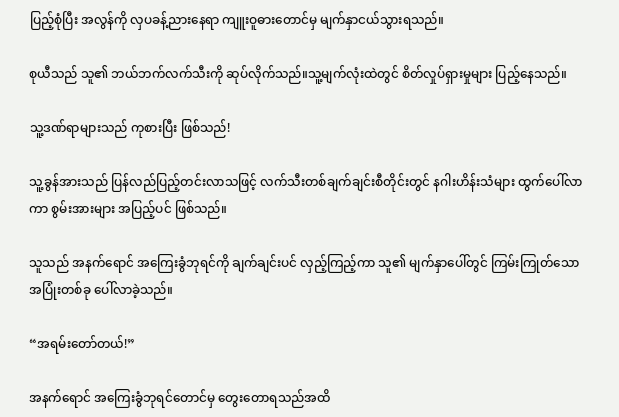ပြည့်စုံပြီး အလွန်ကို လှပခန့်ညားနေရာ ကျူးဝူဓားတောင်မှ မျက်နှာငယ်သွားရသည်။

စုယီသည် သူ၏ ဘယ်ဘက်လက်သီးကို ဆုပ်လိုက်သည်။သူ့မျက်လုံးထဲတွင် စိတ်လှုပ်ရှားမှုများ ပြည့်နေသည်။

သူ့ဒဏ်ရာများသည် ကုစားပြီး ဖြစ်သည်!

သူ့ခွန်အားသည် ပြန်လည်ပြည့်တင်းလာသဖြင့် လက်သီးတစ်ချက်ချင်းစီတိုင်းတွင် နဂါးဟိန်းသံများ ထွက်ပေါ်လာကာ စွမ်းအားများ အပြည့်ပင် ဖြစ်သည်။

သူသည် အနက်ရောင် အကြေးခွံဘုရင်ကို ချက်ချင်းပင် လှည့်ကြည့်ကာ သူ၏ မျက်နှာပေါ်တွင် ကြမ်းကြုတ်သော အပြုံးတစ်ခု ပေါ်လာခဲ့သည်။

“အရမ်းတော်တယ်!”

အနက်ရောင် အကြေးခွံဘုရင်တောင်မှ တွေးတောရသည်အထိ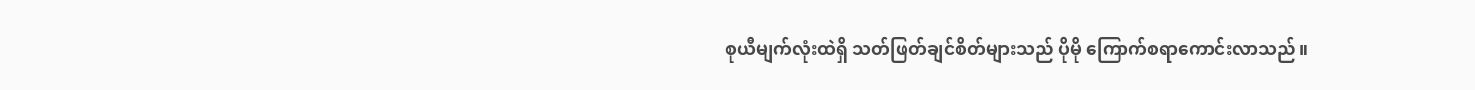စုယီမျက်လုံးထဲရှိ သတ်ဖြတ်ချင်စိတ်များသည် ပိုမို ကြောက်စရာကောင်းလာသည်။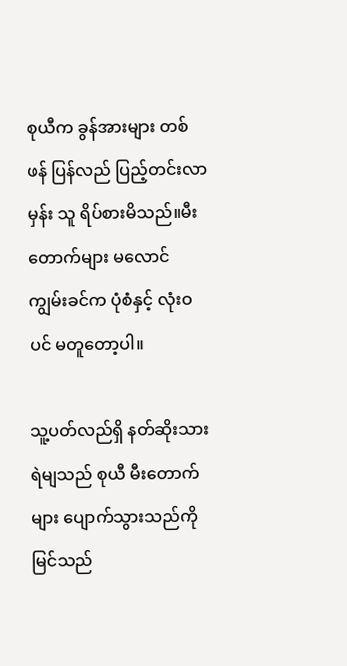စုယီက ခွန်အားများ တစ်ဖန် ပြန်လည် ပြည့်တင်းလာမှန်း သူ ရိပ်စားမိသည်။မီးတောက်များ မလောင်ကျွမ်းခင်က ပုံစံနှင့် လုံးဝပင် မတူတော့ပါ။

သူ့ပတ်လည်ရှိ နတ်ဆိုးသားရဲမျသည် စုယီ မီးတောက်များ ပျောက်သွားသည်ကို မြင်သည်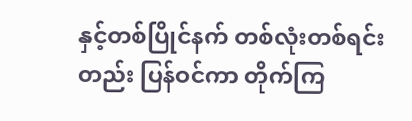နှင့်တစ်ပြိုင်နက် တစ်လုံးတစ်ရင်းတည်း ပြန်ဝင်ကာ တိုက်ကြ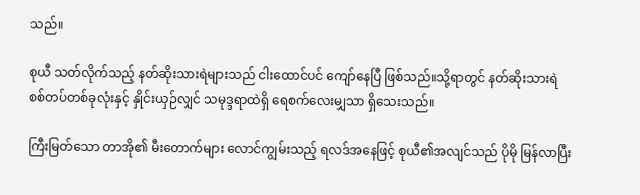သည်။

စုယီ သတ်လိုက်သည့် နတ်ဆိုးသားရဲများသည် ငါးထောင်ပင် ကျော်နေပြီ ဖြစ်သည်။သို့ရာတွင် နတ်ဆိုးသားရဲ စစ်တပ်တစ်ခုလုံးနှင့် နှိုင်းယှဉ်လျှင် သမုဒ္ဒရာထဲရှိ ရေစက်လေးမျှသာ ရှိသေးသည်။

ကြီးမြတ်သော တာအို၏ မီးတောက်များ လောင်ကျွမ်းသည့် ရလဒ်အနေဖြင့် စုယီ၏အလျင်သည် ပိုမို မြန်လာပြီး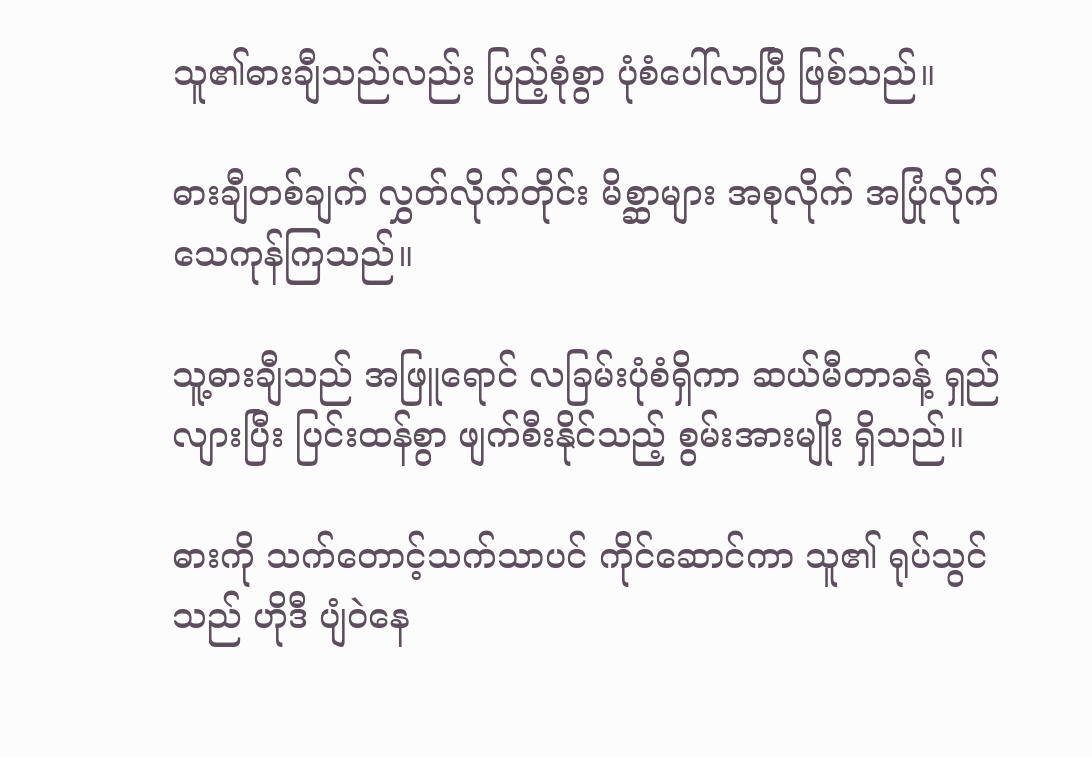သူ၏ဓားချီသည်လည်း ပြည့်စုံစွာ ပုံစံပေါ်လာပြီ ဖြစ်သည်။

ဓားချီတစ်ချက် လွှတ်လိုက်တိုင်း မိစ္ဆာများ အစုလိုက် အပြုံလိုက် သေကုန်ကြသည်။

သူ့ဓားချီသည် အဖြူရောင် လခြမ်းပုံစံရှိကာ ဆယ်မီတာခန့် ရှည်လျားပြီး ပြင်းထန်စွာ ဖျက်စီး‌နိုင်သည့် စွမ်းအားမျိုး ရှိသည်။

ဓားကို သက်တောင့်သက်သာပင် ကိုင်ဆောင်ကာ သူ၏ ရုပ်သွင်သည် ဟိုဒီ ပျံဝဲနေ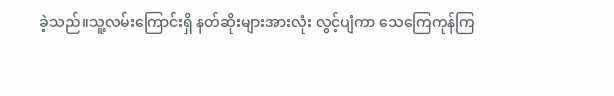ခဲ့သည်။သူ့လမ်းကြောင်းရှိ နတ်ဆိုးများအားလုံး လွင့်ပျံကာ သေကြေကုန်ကြ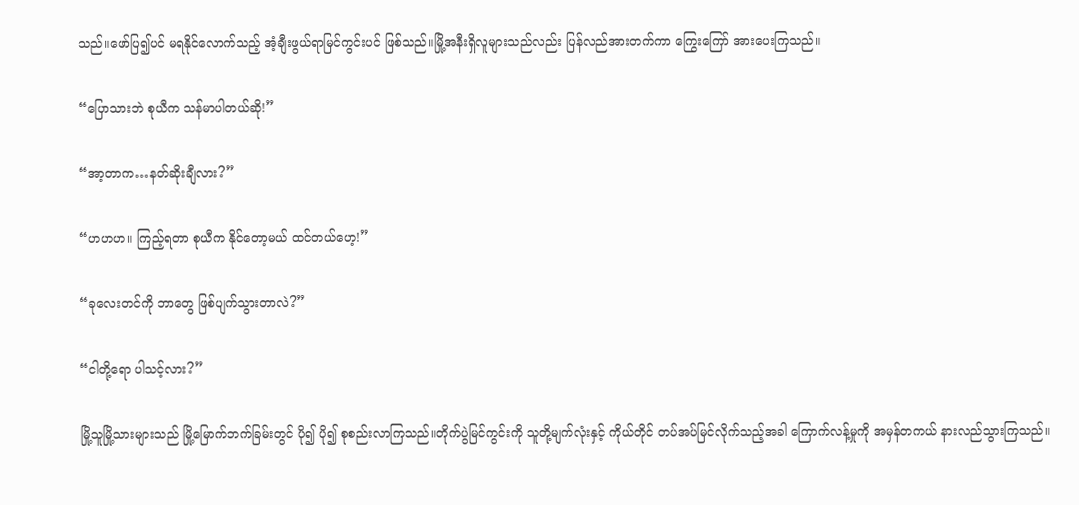သည်။ဖော်ပြ၍ပင် မရနိုင်လောက်သည့် အံ့ချီးဖွယ်ရာမြင်ကွင်းပင် ဖြစ်သည်။မြို့အနီးရှိလူများသည်လည်း ပြန်လည်အားတက်ကာ ကြွေးကြော် အားပေးကြသည်။

“ပြောသားဘဲ စုယီက သန်မာပါတယ်ဆို!”

“အာ့တာက…နတ်ဆိုးချီလား?”

“ဟဟဟ။ ကြည့်ရတာ စုယီက နိုင်တော့မယ် ထင်တယ်ဟေ့!”

“ခုလေးတင်ကို ဘာတွေ ဖြစ်ပျက်သွားတာလဲ?”

“ငါတို့ရော ပါသင့်လား?”

မြို့သူမြို့သားများသည် မြို့မြောက်ဘက်ခြမ်းတွင် ပို၍ ပို၍ စုစည်းလာကြသည်။တိုက်ပွဲမြင်ကွင်းကို သူတို့မျက်လုံးနှင့် ကိုယ်တိုင် တပ်အပ်မြင်လိုက်သည့်အခါ ကြောက်လန့်မှုကို အမှန်တကယ် နားလည်သွားကြသည်။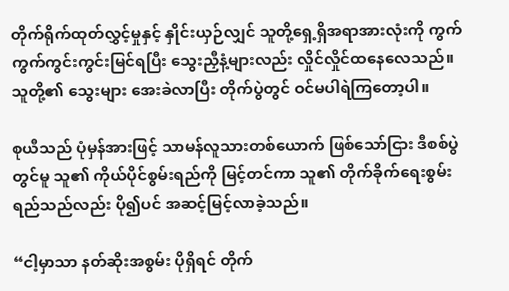တိုက်ရိုက်ထုတ်လွှင့်မှုနှင့် နှိုင်းယှဉ်လျှင် သူတို့ရှေ့ရှိအရာအားလုံးကို ကွက်ကွက်ကွင်းကွင်းမြင်ရပြီး သွေးညှီနံ့များလည်း လှိုင်လှိုင်ထနေလေသည်။သူ‌တို့၏ သွေးများ‌ အေးခဲလာပြီး တိုက်ပွဲတွင် ဝင်မပါရဲကြတော့ပါ။

စုယီသည် ပုံမှန်အားဖြင့် သာမန်လူသားတစ်ယောက် ဖြစ်သော်ငြား ဒီစစ်ပွဲတွင်မူ သူ၏ ကိုယ်ပိုင်စွမ်းရည်ကို မြင့်တင်ကာ သူ၏ တိုက်ခိုက်ရေးစွမ်းရည်သည်လည်း ပို၍ပင် အဆင့်မြင့်လာခဲ့သည်။

“ငါ့မှာသာ နတ်ဆိုးအစွမ်း ပိုရှိရင် တိုက်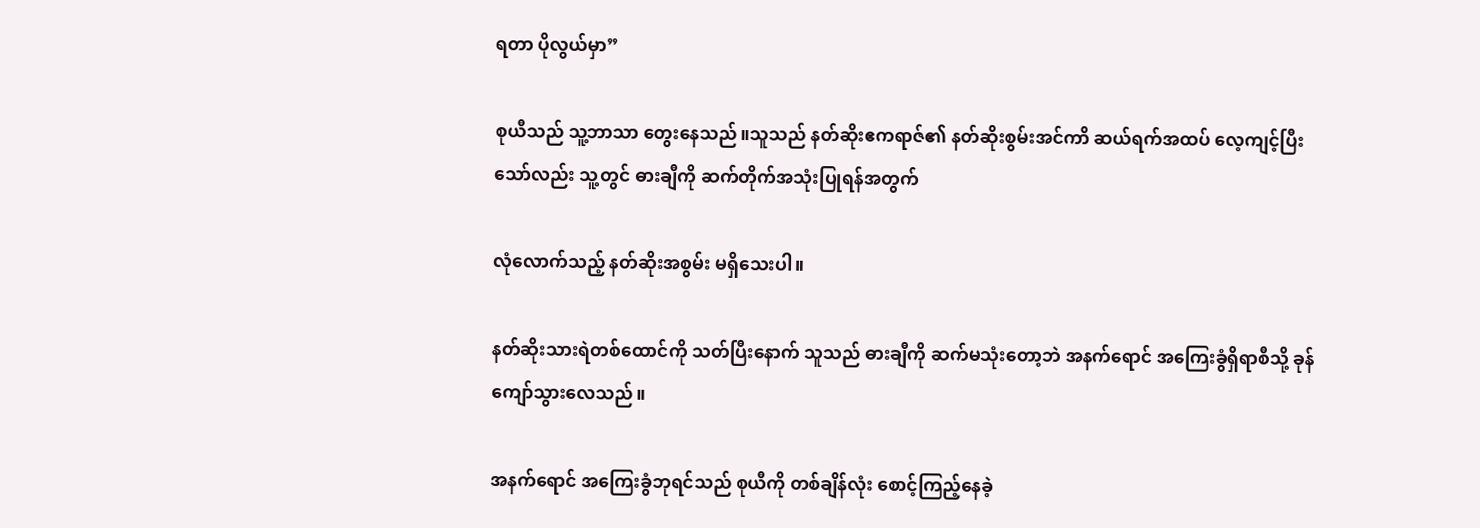ရတာ ပိုလွယ်မှာ”

စုယီသည် သူ့ဘာသာ တွေးနေသည်။သူသည် နတ်ဆိုးဧကရာဇ်၏ နတ်ဆိုးစွမ်းအင်ကာိ ဆယ်ရက်အထပ် လေ့ကျင့်ပြီးသော်လည်း သူ့တွင် ဓားချီကို ဆက်တိုက်အသုံးပြုရန်အတွက်

လုံလောက်သည့် နတ်ဆိုးအစွမ်း မရှိသေးပါ။

နတ်ဆိုးသားရဲတစ်ထောင်ကို သတ်ပြီးနောက် သူသည် ဓားချီကို ဆက်မသုံးတော့ဘဲ အနက်ရောင် အကြေးခွံရှိရာစီသို့ ခုန်ကျော်သွားလေသည်။

အနက်ရောင် အကြေးခွံဘုရင်သည် စုယီကို တစ်ချိန်လုံး စောင့်ကြည့်နေခဲ့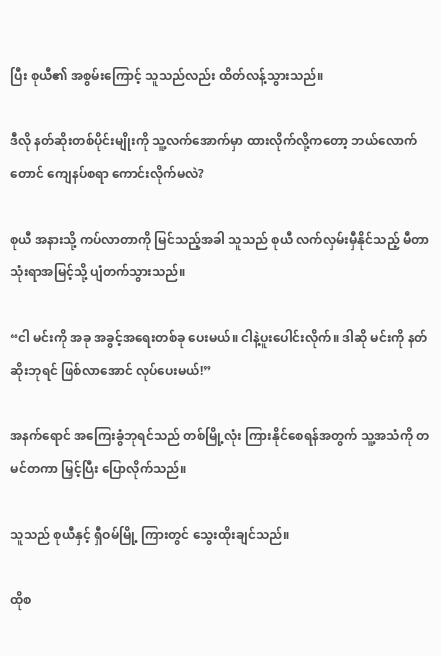ပြီး စုယီ၏ အစွမ်းကြောင့် သူသည်လည်း ထိတ်လန့်သွားသည်။

ဒီလို နတ်ဆိုးတစ်ပိုင်းမျိုးကို သူ့လက်အောက်မှာ ထားလိုက်လို့ကတော့ ဘယ်လောက်တောင် ကျေနပ်စရာ ကောင်းလိုက်မလဲ?

စုယီ အနားသို့ ကပ်လာတာကို မြင်သည့်အခါ သူသည် စုယီ လက်လှမ်းမှီနိုင်သည့် မီတာသုံးရာအမြင့်သို့ ပျံတက်သွားသည်။

“ငါ မင်းကို အခု အခွင့်အရေးတစ်ခု ပေးမယ်။ ငါနဲ့ပူးပေါင်းလိုက်။ ဒါဆို မင်းကို နတ်ဆိုးဘုရင် ဖြစ်လာအောင် လုပ်ပေးမယ်!”

အနက်ရောင် အကြေးခွံဘုရင်သည် တစ်မြို့လုံး ကြားနိုင်စေရန်အတွက် သူ့အသံကို တမင်တကာ မြှင့်ပြီး ပြောလိုက်သည်။

သူသည် စုယီနှင့် ရှီဝမ်မြို့ ကြားတွင် သွေးထိုးချင်သည်။

ထိုစ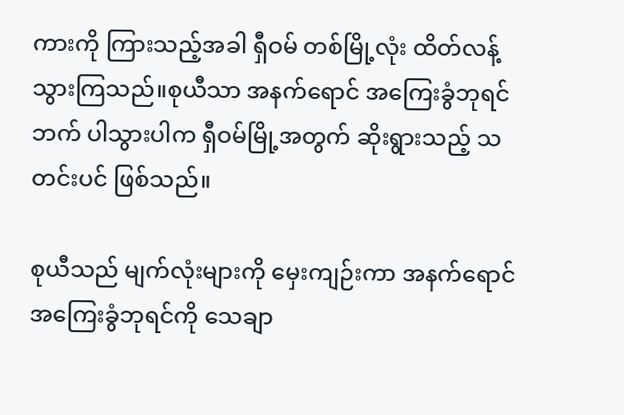ကားကို ကြားသည့်အခါ ရှီဝမ် တစ်မြို့လုံး ထိတ်လန့်သွားကြသည်။စုယီသာ အနက်ရောင် အကြေးခွံဘုရင်ဘက် ပါသွားပါက ရှီဝမ်မြို့အတွက် ဆိုးရွားသည့် သတင်းပင် ဖြစ်သည်။

စုယီသည် မျက်လုံးများကို မှေးကျဉ်းကာ အနက်ရောင် အကြေးခွံဘုရင်ကို သေချာ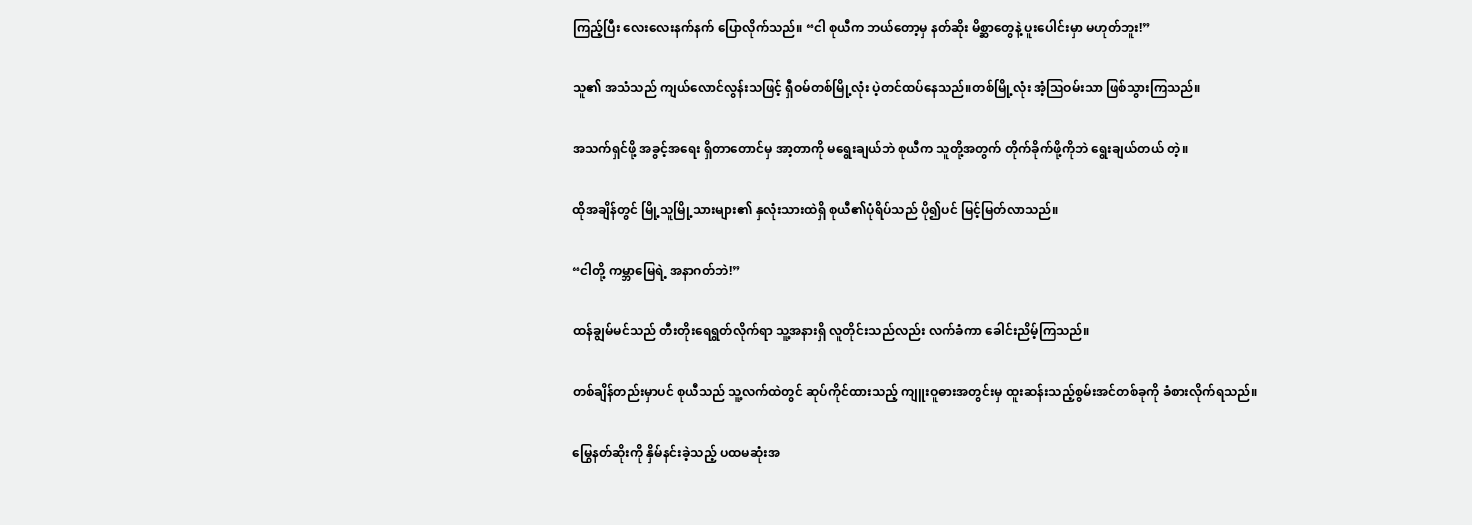ကြည့်ပြီး လေးလေးနက်နက် ပြောလိုက်သည်။ “ငါ စုယီက ဘယ်တော့မှ နတ်ဆိုး မိစ္ဆာတွေနဲ့ ပူးပေါင်းမှာ မဟုတ်ဘူး!”

သူ၏ အသံသည် ကျယ်လောင်လွန်းသဖြင့် ရှီဝမ်တစ်မြို့လုံး ပဲ့တင်ထပ်နေသည်။တစ်မြို့လုံး အံ့ဩဝမ်းသာ ဖြစ်သွားကြသည်။

အသက်ရှင်ဖို့ အခွင့်အရေး ရှိတာတောင်မှ အာ့တာကို မရွေးချယ်ဘဲ စုယီက သူတို့အတွက် တိုက်ခိုက်ဖို့ကိုဘဲ ရွေးချယ်တယ် တဲ့။

ထိုအချိန်တွင် မြို့သူမြို့သားများ၏ နှလုံးသားထဲရှိ စုယီ၏ပုံရိပ်သည် ပို၍ပင် မြင့်မြတ်လာသည်။

“ငါတို့ ကမ္ဘာမြေရဲ့ အနာဂတ်ဘဲ!”

ထန်ချွမ်မင်သည် တီးတိုးရေရွတ်လိုက်ရာ သူ့အနားရှိ လူတိုင်းသည်လည်း လက်ခံကာ ခေါင်းညိမ့်ကြသည်။

တစ်ချိန်တည်းမှာပင် စုယီသည် သူ့လက်ထဲတွင် ဆုပ်ကိုင်ထားသည့် ကျူးဝူဓားအတွင်းမှ ထူးဆန်းသည့်စွမ်းအင်တစ်ခုကို ခံစားလိုက်ရသည်။

မြွေနတ်ဆိုးကို နှိမ်နင်းခဲ့သည့် ပထမဆုံးအ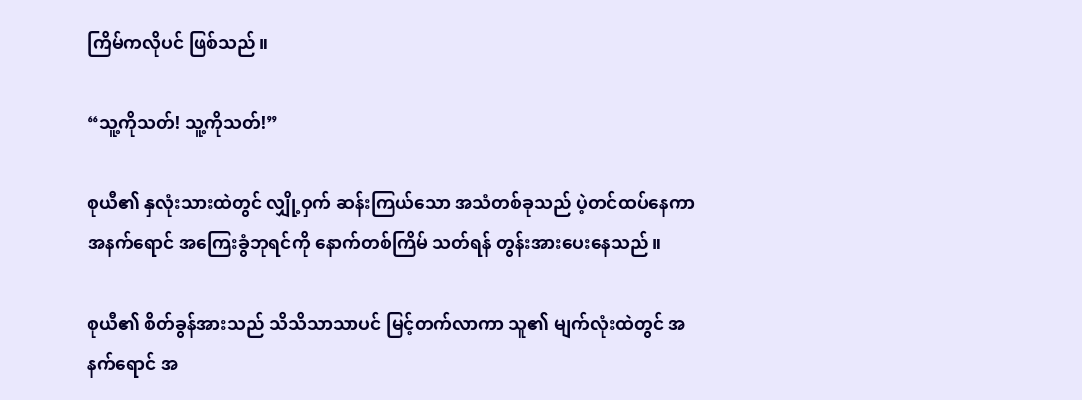ကြိမ်ကလိုပင် ဖြစ်သည်။

“သူ့ကိုသတ်! သူ့ကိုသတ်!”

စုယီ၏ နှလုံးသားထဲတွင် လျှို့ဝှက် ဆန်းကြယ်သော အသံတစ်ခုသည် ပဲ့တင်ထပ်နေကာ အနက်ရောင် အကြေးခွံဘုရင်ကို နောက်တစ်ကြိမ် သတ်ရန် တွန်းအားပေးနေသည်။

စုယီ၏ စိတ်ခွန်အားသည် သိသိသာသာပင် မြင့်တက်လာကာ သူ၏ မျက်လုံးထဲတွင် အနက်ရောင် အ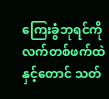ကြေးခွံဘုရင်ကို လက်တစ်ဖက်ထဲနှင့်တောင် သတ်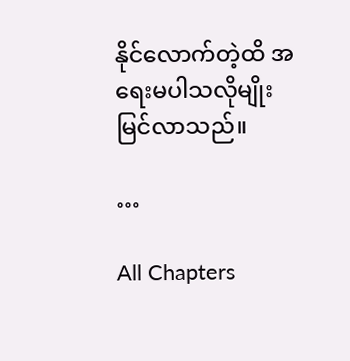နိုင်လောက်တဲ့ထိ အရေးမပါသလိုမျိုး မြင်လာသည်။

…

All Chapters